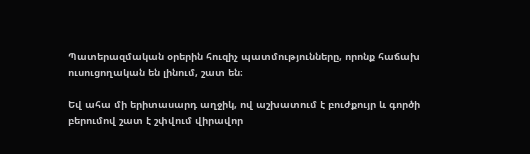Պատերազմական օրերին հուզիչ պատմությունները, որոնք հաճախ ուսուցողական են լինում, շատ են։

Եվ ահա մի երիտասարդ աղջիկ, ով աշխատում է բուժքույր և գործի բերումով շատ է շփվում վիրավոր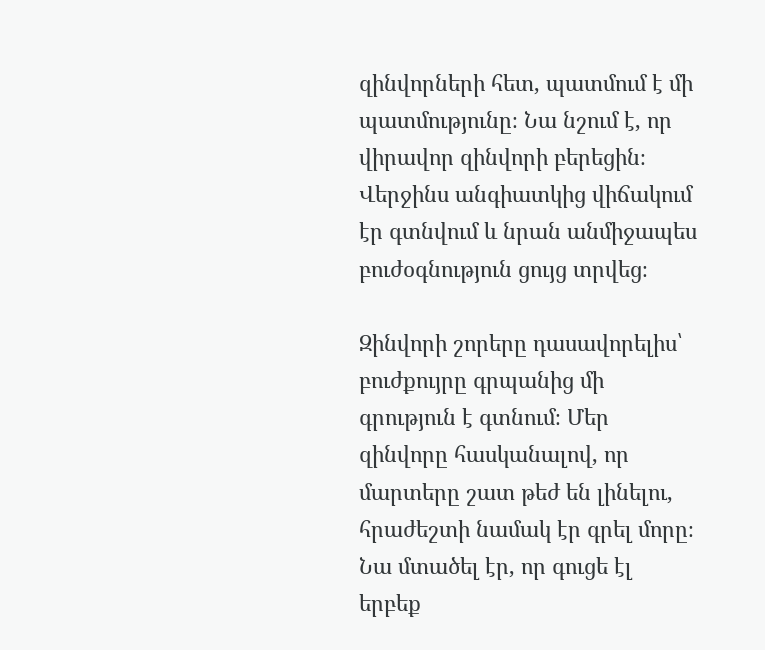զինվորների հետ, պատմում է մի պատմությունը։ Նա նշում է, որ վիրավոր զինվորի բերեցին։ Վերջինս անգիատկից վիճակում էր գտնվում և նրան անմիջապես բուժօգնություն ցույց տրվեց։

Զինվորի շորերը դասավորելիս՝ բուժքույրը գրպանից մի գրություն է գտնում։ Մեր զինվորը հասկանալով, որ մարտերը շատ թեժ են լինելու, հրաժեշտի նամակ էր գրել մորը։ Նա մտածել էր, որ գուցե էլ երբեք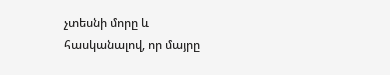չտեսնի մորը և հասկանալով, որ մայրը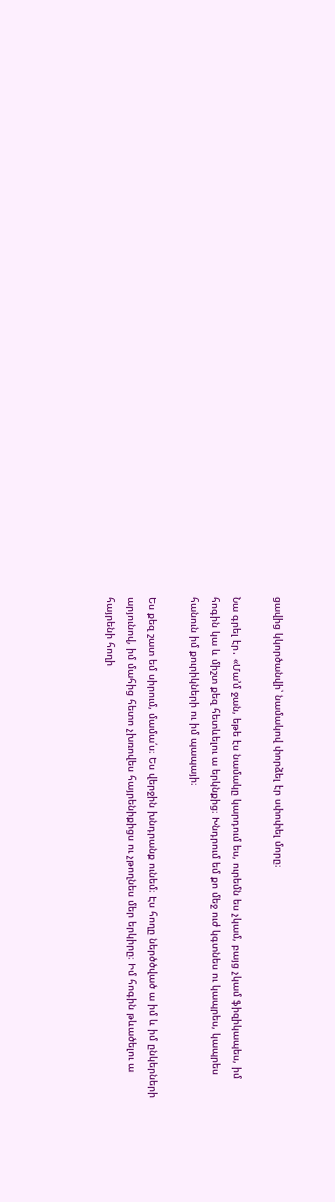ցավից կկործանվի՝ նամակով փորձել էր սփոփել մորը։

Նա գրել էր․ «Մա’մ ջան, եթե էս նամակը կարդում ես, ուրեմն ես չկամ, բայց չկամ ֆիզիկապես, իմ հոգին կա և միշտ քեզ հետևելու ա երկնքից։ Խնդրում եմ քո մեջ ուժ կգտնես ու կապրես, կապրես հանուն իմ քուրիկների ու իմ պապայի։

Ես քեզ շատ եմ սիրում, մամա՛ս։ Ես վերջին խնդրանք ունեմ։ Էս հողը ներծծված ա իմ և իմ ընկերների արյունով, իմ մահից հետո չխռովես հայրենիքիցս ու չթողնես մեր երկիրը։ Իմ հոգին թևածելու ա հայրենի հողի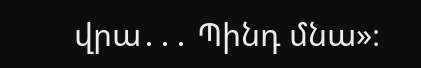վրա․․․ Պինդ մնա»։